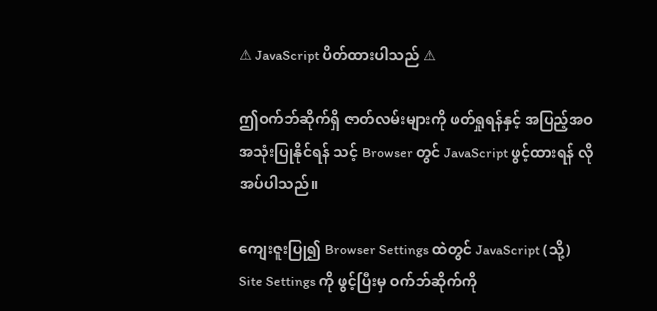⚠ JavaScript ပိတ်ထားပါသည် ⚠

ဤဝက်ဘ်ဆိုက်ရှိ ဇာတ်လမ်းများကို ဖတ်ရှုရန်နှင့် အပြည့်အဝ အသုံးပြုနိုင်ရန် သင့် Browser တွင် JavaScript ဖွင့်ထားရန် လိုအပ်ပါသည်။

ကျေးဇူးပြု၍ Browser Settings ထဲတွင် JavaScript (သို့) Site Settings ကို ဖွင့်ပြီးမှ ဝက်ဘ်ဆိုက်ကို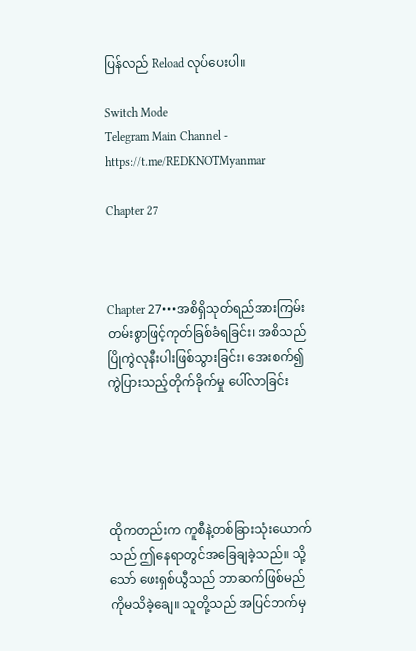ပြန်လည် Reload လုပ်ပေးပါ။

Switch Mode
Telegram Main Channel - https://t.me/REDKNOTMyanmar

Chapter 27



Chapter 27•••အစိရှိသုတ်ရည်အားကြမ်းတမ်းစွာဖြင့်ကုတ်ခြစ်ခံရခြင်း၊ အစိသည်ပြိုကွဲလုနီးပါးဖြစ်သွားခြင်း၊ အေးစက်၍ ကွဲပြားသည့်တိုက်ခိုက်မှု ပေါ်လာခြင်း





ထိုကတည်းက ကူစီနဲ့တစ်ခြားသုံးယောက်သည် ဤနေရာတွင်အခြေချခဲ့သည်။ သို့သော် ဖေးရှစ်ယွီသည် ဘာဆက်ဖြစ်မည်ကိုမသိခဲ့ချေ။ သူတို့သည် အပြင်ဘက်မှ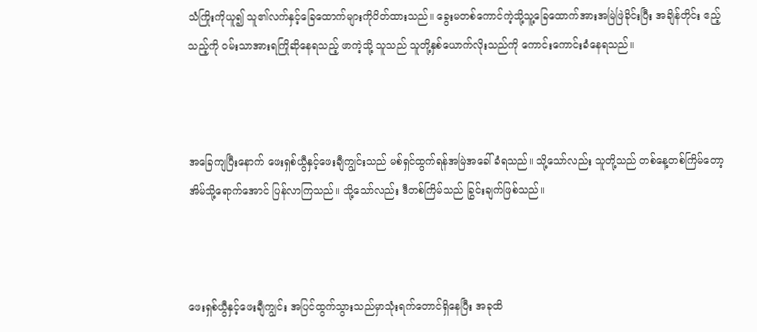သံကြိုးကိုယူ၍ သူ၏လက်နှင့်ခြေထောက်များကိုပိတ်ထားသည်။ ခွေးမတစ်ကောင်ကဲ့သို့သူ့ခြေထောက်အားအမြဲဖြဲခိုင်းပြီး အချိန်တိုင်း ဧည့်သည့်ကို ဝမ်းသာအားရကြိုဆိုနေရသည့် ဖာကဲ့သို့ သူသည် သူတို့နှစ်ယောက်လိုးသည်ကို ကောင်းကောင်းခံနေရသည်။



အခြေကျပြီးနောက် ဖေးရှစ်ယွီနှင့်ဖေးချီကျွင်းသည် မစ်ရှင်ထွက်ရန်အမြဲအခေါ်ခံရသည်။ သို့သော်လည်း သူတို့သည် တစ်နေ့တစ်ကြိမ်တော့အိမ်သို့ရောက်အောင် ပြန်လာကြသည်။ သို့သော်လည်း ဒီတစ်ကြိမ်သည် ခြွင်းချက်ဖြစ်သည်။



ဖေးရှစ်ယွီနှင့်ဖေးချီကျွင်း အပြင်ထွက်သွားသည်မှာသုံးရက်တောင်ရှိနေပြီး အခုထိ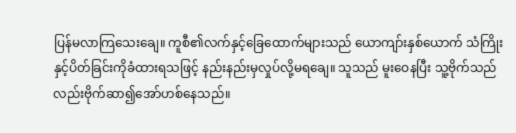ပြန်မလာကြသေးချေ။ ကူစီ၏လက်နှင့်ခြေထောက်များသည် ယောကျာ်းနှစ်ယောက် သံကြိုးနှင့်ပိတ်ခြင်းကိုခံထားရသဖြင့် နည်းနည်းမှလှုပ်လို့မရချေ။ သူသည် မူးဝေနပြီး သူ့ဗိုက်သည်လည်းဗိုက်ဆာ၍အော်ဟစ်နေသည်။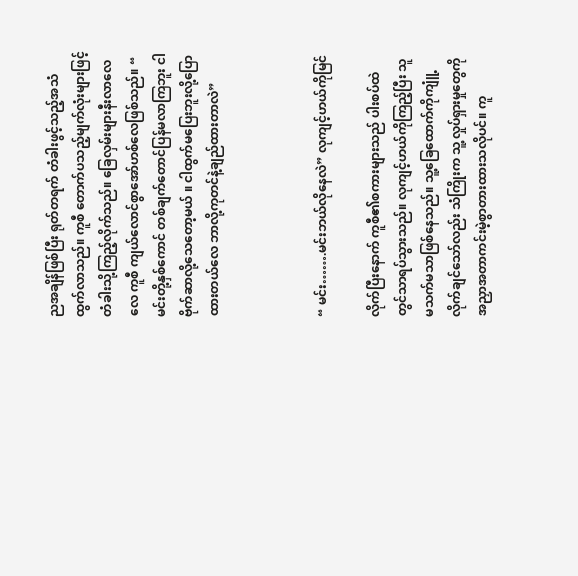ညအချိန်ဖြစ်ပြီး ရုတ်တရက် တံခါးဖွင့်သည့်အသံထွက်လာသည်။ ကူစီ တောက်ပသည့်မျက်လုံးများဖြင့် တံခါးသို့ကြည့်လိုက်သည်။ ခြေလှမ်းများနီးလာလေလေ ကူစီ ကျယ်လောင်စွာအော်ဟစ်လေဖြစ်သည်။ “ မင်းတို့နှစ်ကောင် တစ်ချက်တောင်ပြန်မလာကြဘူး ငါဗိုက်ဆာလို့သေတော့မယ် ။ ငါထွက်မပြေးဘူးလို့ပြောထားတယ်လေ ဘာလို့ကုတင်နဲ့ချည်ထားတာလဲ”



“ မင်း…….မင်းဘယ်လိုနေလဲ” လုကျင့်ဟယ်ကိုမြင်

လိုက်ပြီးနောက် ကူစီ၏စကားများသည် ပါးစပ်ထဲတွင်သာရပ်သွားသည်။ လုကျင့်ဟယ်ကိုကြည့်ပြီး သူ မသက်မသာဖြစ်နေသည်။ သူ့ခြေထောက်ကိုကျူံ့လိုက်ချင်သော်လည်း သံကြိုးက သူ့လှုပ်ရှားမှုတွေကို အညှာအတာကင်းမဲ့စွာတားထားသလိုပင်။ ကူ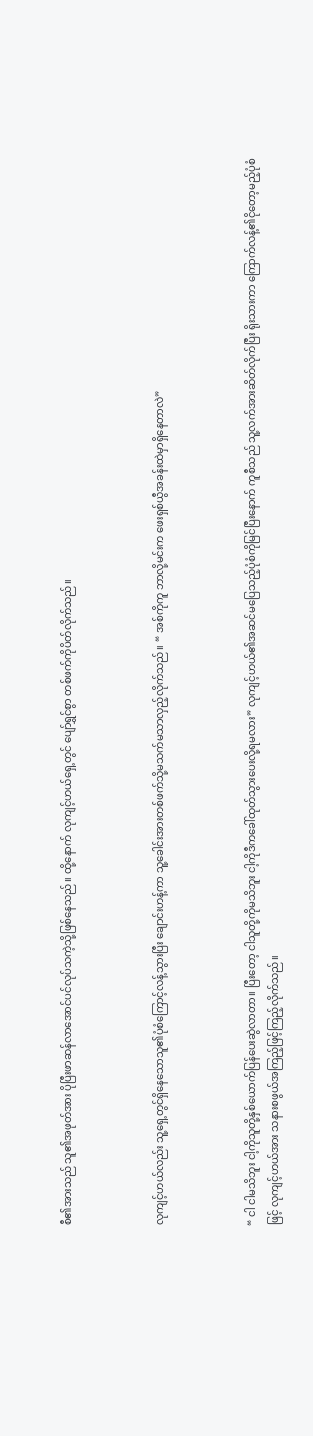စီ၏အားသည် သူ၏အဖုတ်အား ပိုပြီးဖာဆန်လာအောင်ပင်လုပ်သကဲ့သို့ဖြစ်နေသည်။ ထို့နောက် လုကျင့်ဟယ်ရှေ့တွင် ပျော်ရွှင်စွာ တစ်ဖက်ကိုပိတ်လိုက်သည်။



လုကျင့်ဟယ်လည်း သူ့ရှေ့တွင်ရှိနေသောသူ၏ပုံစံကြောင့်လန့်သွားပြီး ချောင်းဟန့်ကာ သူ့ခေါင်းအားတစ်ဖက်သို့မသက်မသာလှည့်လိုက်သည်။ “ အစ်ကိုကူ ဘာလို့မင်းက ဖေးရှစ်ယွီအခန်းထဲမှာရှိနေတာလဲ”



“ ငါ ငါမသိဘူး ငါ့ကိုသူတို့နှစ်ယောက်ပြန်ပေးဆွဲလာတာ။ ပြီးတော့ ငါသူတို့ကိုမသိဘူး ငါ့ကိုဒီကခေါ်ထုတ်သွားပေးလို့ရမလား” လုကျင့်ဟယ်၏အဆင်မပြေသည့်ပုံစံကိုမြင်ပြီးနောက် ကူစီသည် သူ့လက်အားဆိတ်လိုက်ပြီး ရိုးသားကာ ကြောက်လန့်၏ငိုတော့မည့်ပုံစံဖြင့် လုကျင့်ဟယ်အား သနားစဖွယ်အကြည့်ဖြင့်ကြည့်လိုက်သည်။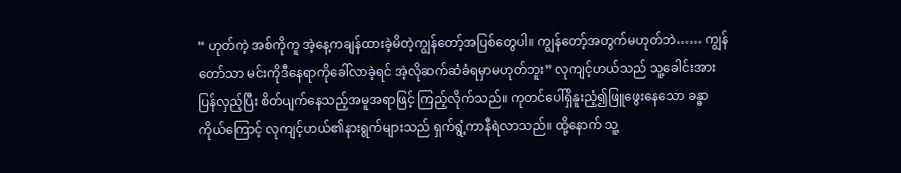“ ဟုတ်ကဲ့ အစ်ကိုကူ အဲ့နေ့ကချန်ထားခဲ့မိတဲ့ကျွန်တော့်အပြစ်တွေပါ။ ကျွန်တော့်အတွက်မဟုတ်ဘဲ…… ကျွန်တော်သာ မင်းကိုဒီနေရာကိုခေါ်လာခဲ့ရင် အဲ့လိုဆက်ဆံခံရမှာမဟုတ်ဘူး” လုကျင့်ဟယ်သည် သူ့ခေါင်းအားပြန်လှည့်ပြီး စိတ်ပျက်နေသည့်အမူအရာဖြင့် ကြည့်လိုက်သည်။ ကုတင်ပေါ်ရှိနူးညံ့၍ဖြူဖွေးနေသော ခန္ဓာကိုယ်ကြောင့် လုကျင့်ဟယ်၏နားရွက်များသည် ရှက်ရွံ့ကာနီရဲလာသည်။ ထို့နောက် သူ့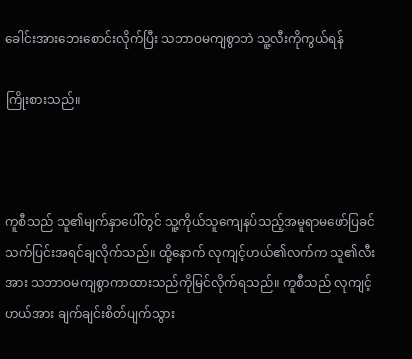ခေါင်းအားဘေးစောင်းလိုက်ပြီး သဘာဝမကျစွာဘဲ သူ့လီးကိုကွယ်ရန်

ကြိုးစားသည်။



ကူစီသည် သူ၏မျက်နှာပေါ်တွင် သူ့ကိုယ်သူကျေနပ်သည့်အမူရာမဖော်ပြခင် သက်ပြင်းအရင်ချလိုက်သည်။ ထို့နောက် လုကျင့်ဟယ်၏လက်က သူ၏လီးအား သဘာဝမကျစွာကာထားသည်ကိုမြင်လိုက်ရသည်။ ကူစီသည် လုကျင့်ဟယ်အား ချက်ချင်းစိတ်ပျက်သွား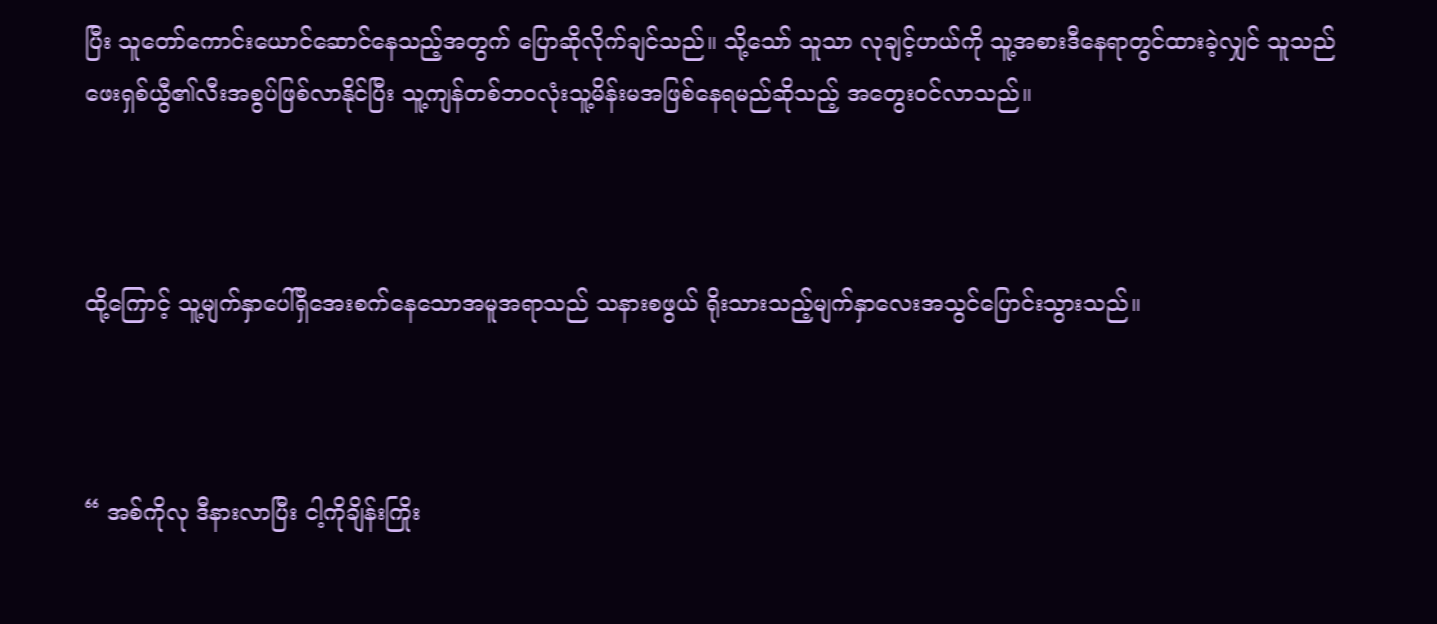ပြီး သူတော်ကောင်းယောင်ဆောင်နေသည့်အတွက် ပြောဆိုလိုက်ချင်သည်။ သို့သော် သူသာ လုချင့်ဟယ်ကို သူ့အစားဒီနေရာတွင်ထားခဲ့လျှင် သူသည် ဖေးရှစ်ယွီ၏လီးအစွပ်ဖြစ်လာနိုင်ပြီး သူ့ကျန်တစ်ဘဝလုံးသူ့မိန်းမအဖြစ်နေရမည်ဆိုသည့် အတွေးဝင်လာသည်။



ထို့ကြောင့် သူ့မျက်နှာပေါ်ရှိအေးစက်နေသောအမူအရာသည် သနားစဖွယ် ရိုးသားသည့်မျက်နှာလေးအသွင်ပြောင်းသွားသည်။



“ အစ်ကိုလု ဒီနားလာပြီး ငါ့ကိုချိန်းကြိုး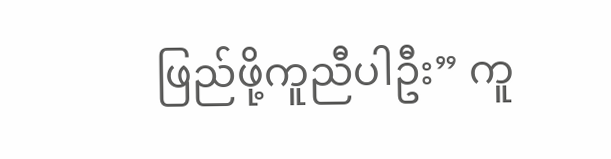ဖြည်ဖို့ကူညီပါဦး” ကူ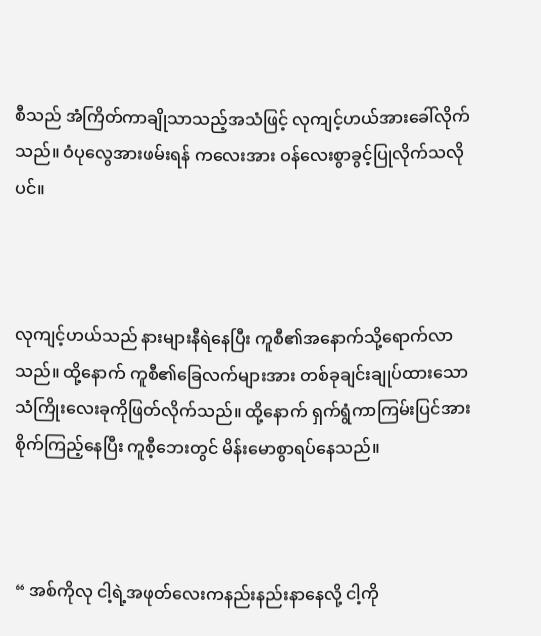စီသည် အံကြိတ်ကာချိုသာသည့်အသံဖြင့် လုကျင့်ဟယ်အားခေါ်လိုက်သည်။ ဝံပုလွေအားဖမ်းရန် ကလေးအား ဝန်လေးစွာခွင့်ပြုလိုက်သလိုပင်။



လုကျင့်ဟယ်သည် နားများနီရဲနေပြီး ကူစီ၏အနောက်သို့ရောက်လာသည်။ ထို့နောက် ကူစီ၏ခြေလက်များအား တစ်ခုချင်းချုပ်ထားသော သံကြိုးလေးခုကိုဖြတ်လိုက်သည်။ ထို့နောက် ရှက်ရွံကာကြမ်းပြင်အားစိုက်ကြည့်နေပြီး ကူစီ့ဘေးတွင် မိန်းမောစွာရပ်နေသည်။



“ အစ်ကိုလု ငါ့ရဲ့အဖုတ်လေးကနည်းနည်းနာနေလို့ ငါ့ကို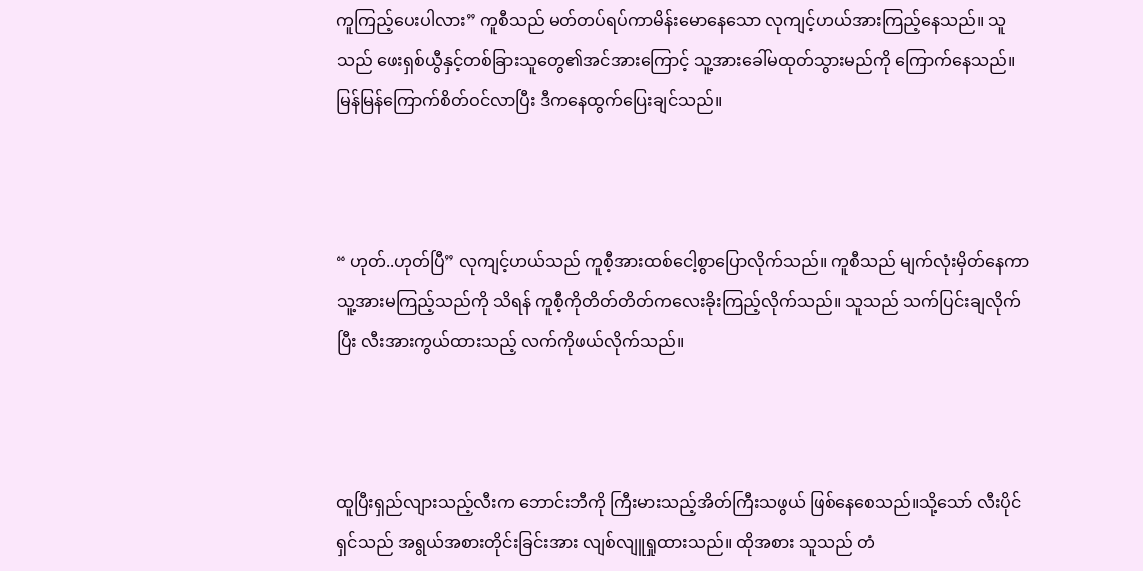ကူကြည့်ပေးပါလား” ကူစီသည် မတ်တပ်ရပ်ကာမိန်းမောနေသော လုကျင့်ဟယ်အားကြည့်နေသည်။ သူသည် ဖေးရှစ်ယွီနှင့်တစ်ခြားသူတွေ၏အင်အားကြောင့် သူ့အားခေါ်မထုတ်သွားမည်ကို ကြောက်နေသည်။ မြန်မြန်ကြောက်စိတ်ဝင်လာပြီး ဒီကနေထွက်ပြေးချင်သည်။



“ ဟုတ်..ဟုတ်ပြီ” လုကျင့်ဟယ်သည် ကူစီ့အားထစ်ငေါ့စွာပြောလိုက်သည်။ ကူစီသည် မျက်လုံးမှိတ်နေကာ သူ့အားမကြည့်သည်ကို သိရန် ကူစီ့ကိုတိတ်တိတ်ကလေးခိုးကြည့်လိုက်သည်။ သူသည် သက်ပြင်းချလိုက်ပြီး လီးအားကွယ်ထားသည့် လက်ကိုဖယ်လိုက်သည်။



ထူပြီးရှည်လျားသည့်လီးက ဘောင်းဘီကို ကြီးမားသည့်အိတ်ကြီးသဖွယ် ဖြစ်နေစေသည်။သို့သော် လီးပိုင်ရှင်သည် အရွယ်အစားတိုင်းခြင်းအား လျစ်လျူရှုထားသည်။ ထိုအစား သူသည် တံ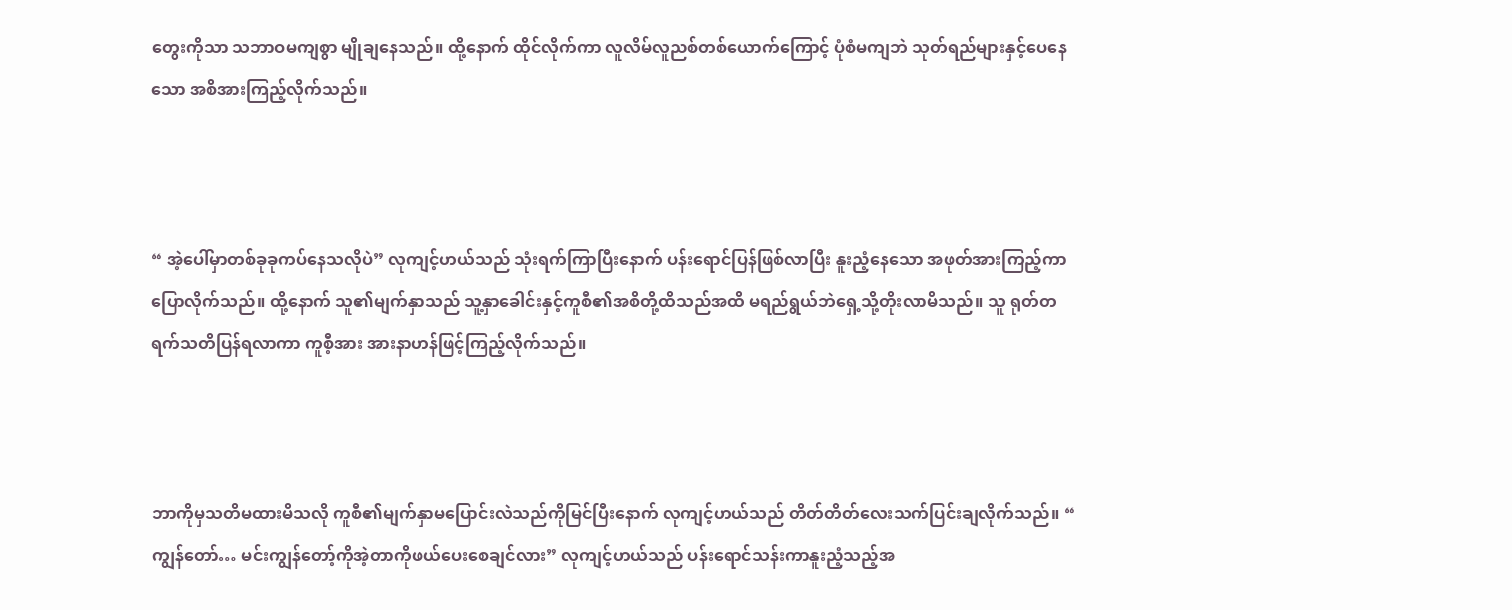တွေးကိုသာ သဘာဝမကျစွာ မျိုချနေသည်။ ထို့နောက် ထိုင်လိုက်ကာ လူလိမ်လူညစ်တစ်ယောက်ကြောင့် ပုံစံမကျဘဲ သုတ်ရည်များနှင့်ပေနေသော အစိအားကြည့်လိုက်သည်။



“ အဲ့ပေါ်မှာတစ်ခုခုကပ်နေသလိုပဲ” လုကျင့်ဟယ်သည် သုံးရက်ကြာပြီးနောက် ပန်းရောင်ပြန်ဖြစ်လာပြီး နူးညံ့နေသော အဖုတ်အားကြည့်ကာပြောလိုက်သည်။ ထို့နောက် သူ၏မျက်နှာသည် သူ့နှာခေါင်းနှင့်ကူစီ၏အစိတို့ထိသည်အထိ မရည်ရွယ်ဘဲရှေ့သို့တိုးလာမိသည်။ သူ ရုတ်တရက်သတိပြန်ရလာကာ ကူစီ့အား အားနာဟန်ဖြင့်ကြည့်လိုက်သည်။



ဘာကိုမှသတိမထားမိသလို ကူစီ၏မျက်နှာမပြောင်းလဲသည်ကိုမြင်ပြီးနောက် လုကျင့်ဟယ်သည် တိတ်တိတ်လေးသက်ပြင်းချလိုက်သည်။ “ ကျွန်တော်… မင်းကျွန်တော့်ကိုအဲ့တာကိုဖယ်ပေးစေချင်လား” လုကျင့်ဟယ်သည် ပန်းရောင်သန်းကာနူးညံ့သည့်အ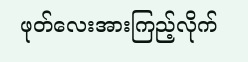ဖုတ်လေးအားကြည့်လိုက်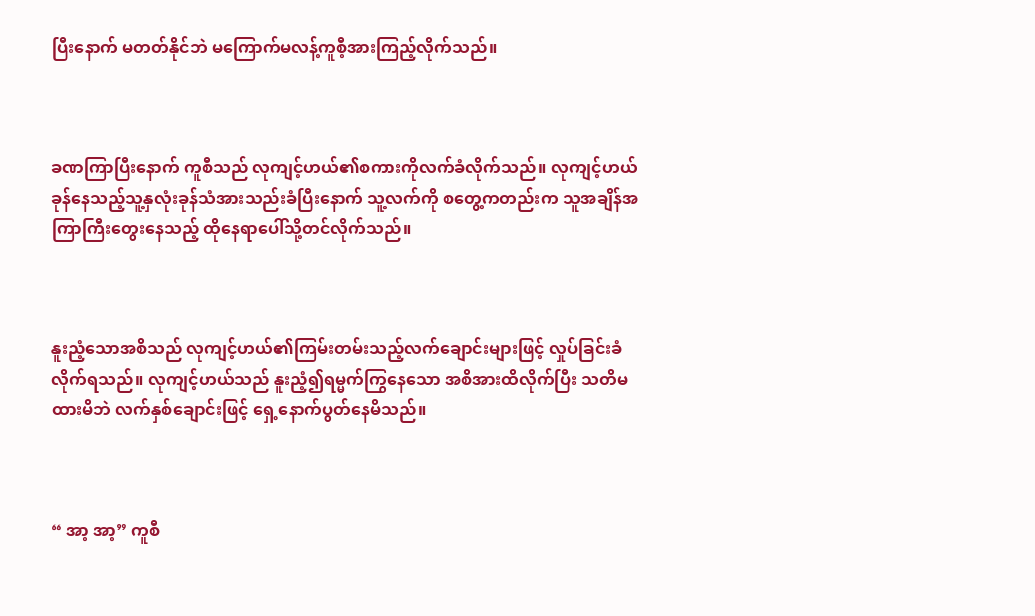ပြီးနောက် မတတ်နိုင်ဘဲ မကြောက်မလန့်ကူစီ့အားကြည့်လိုက်သည်။



ခဏကြာပြီးနောက် ကူစီသည် လုကျင့်ဟယ်၏စကားကိုလက်ခံလိုက်သည်။ လုကျင့်ဟယ် ခုန်နေသည့်သူ့နှလုံးခုန်သံအားသည်းခံပြီးနောက် သူ့လက်ကို စတွေ့ကတည်းက သူအချိန်အကြာကြီးတွေးနေသည့် ထိုနေရာပေါ်သို့တင်လိုက်သည်။



နူးညံ့သောအစိသည် လုကျင့်ဟယ်၏ကြမ်းတမ်းသည့်လက်ချောင်းများဖြင့် လှုပ်ခြင်းခံလိုက်ရသည်။ လုကျင့်ဟယ်သည် နူးညံ့၍ရမ္မက်ကြွနေသော အစိအားထိလိုက်ပြီး သတိမထားမိဘဲ လက်နှစ်ချောင်းဖြင့် ရှေ့နောက်ပွတ်နေမိသည်။



“ အာ့ အာ့” ကူစီ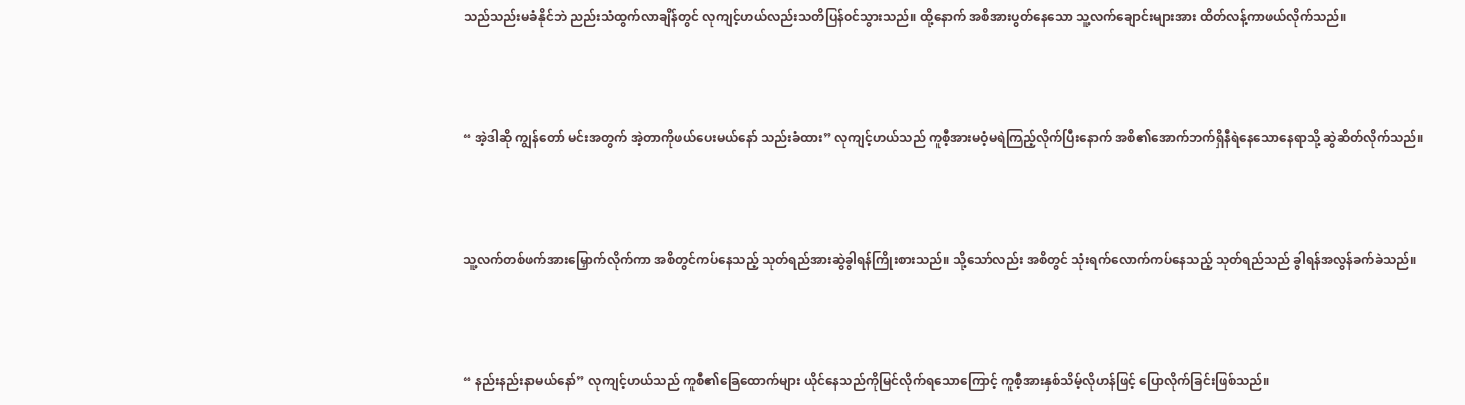သည်သည်းမခံနိုင်ဘဲ ညည်းသံထွက်လာချိန်တွင် လုကျင့်ဟယ်လည်းသတိပြန်ဝင်သွားသည်။ ထို့နောက် အစိအားပွတ်နေသော သူ့လက်ချောင်းများအား ထိတ်လန့်ကာဖယ်လိုက်သည်။



“ အဲ့ဒါဆို ကျွန်တော် မင်းအတွက် အဲ့တာကိုဖယ်ပေးမယ်နော် သည်းခံထား” လုကျင့်ဟယ်သည် ကူစီ့အားမဝံ့မရဲကြည့်လိုက်ပြီးနောက် အစိ၏အောက်ဘက်ရှိနီရဲနေသောနေရာသို့ ဆွဲဆိတ်လိုက်သည်။



သူ့လက်တစ်ဖက်အားမြှောက်လိုက်ကာ အစိတွင်ကပ်နေသည့် သုတ်ရည်အားဆွဲခွါရန်ကြိုးစားသည်။ သို့သော်လည်း အစိတွင် သုံးရက်လောက်ကပ်နေသည့် သုတ်ရည်သည် ခွါရန်အလွန်ခက်ခဲသည်။



“ နည်းနည်းနာမယ်နော်” လုကျင့်ဟယ်သည် ကူစီ၏ခြေထောက်များ ယိုင်နေသည်ကိုမြင်လိုက်ရသောကြောင့် ကူစီ့အားနှစ်သိမ့်လိုဟန်ဖြင့် ပြောလိုက်ခြင်းဖြစ်သည်။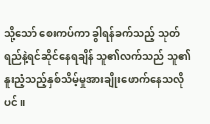သို့သော် စေးကပ်ကာ ခွါရန်ခက်သည့် သုတ်ရည်နဲ့ရင်ဆိုင်နေရချိန် သူ၏လက်သည် သူ၏နူးညံ့သည့်နှစ်သိမ့်မှုအားချိုးဖောက်နေသလိုပင်။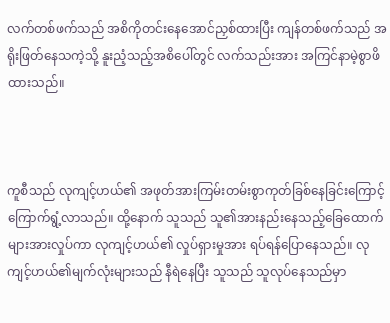လက်တစ်ဖက်သည် အစိကိုတင်းနေအောင်ညှစ်ထားပြီး ကျန်တစ်ဖက်သည် အရိုးဖြတ်နေသကဲ့သို့ နူးညံ့သည့်အစိပေါ်တွင် လက်သည်းအား အကြင်နာမဲ့စွာဖိထားသည်။



ကူစီသည် လုကျင့်ဟယ်၏ အဖုတ်အားကြမ်းတမ်းစွာကုတ်ခြစ်နေခြင်းကြောင့် ကြောက်ရွံ့လာသည်။ ထို့နောက် သူသည် သူ၏အားနည်းနေသည့်ခြေထောက်များအားလှုပ်ကာ လုကျင့်ဟယ်၏ လှုပ်ရှားမှုအား ရပ်ရန်ပြောနေသည်။ လုကျင့်ဟယ်၏မျက်လုံးများသည် နီရဲနေပြီး သူသည် သူလုပ်နေသည်မှာ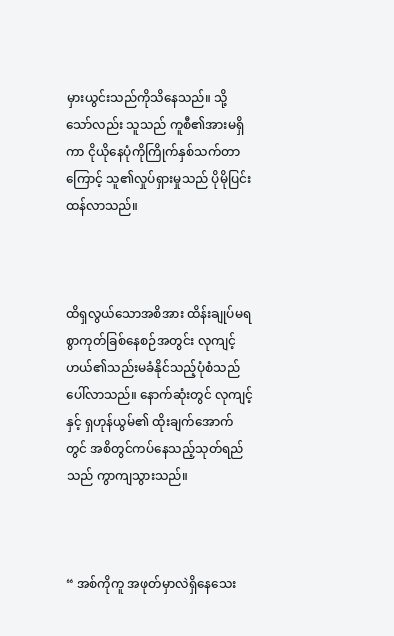မှားယွင်းသည်ကိုသိနေသည်။ သို့သော်လည်း သူသည် ကူစီ၏အားမရှိကာ ငိုယိုနေပုံကိုကြိုက်နှစ်သက်တာကြောင့် သူ၏လှုပ်ရှားမှုသည် ပိုမိုပြင်းထန်လာသည်။



ထိရှလွယ်သောအစိအား ထိန်းချုပ်မရစွာကုတ်ခြစ်နေစဉ်အတွင်း လုကျင့်ဟယ်၏သည်းမခံနိုင်သည့်ပုံစံသည်ပေါ်လာသည်။ နောက်ဆုံးတွင် လုကျင့်နှင့် ရှဟုန်ယွမ်၏ ထိုးချက်အောက်တွင် အစိတွင်ကပ်နေသည့်သုတ်ရည်သည် ကွာကျသွားသည်။



“ အစ်ကိုကူ အဖုတ်မှာလဲရှိနေသေး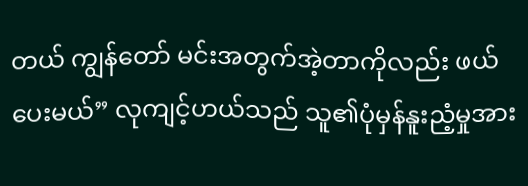တယ် ကျွန်တော် မင်းအတွက်အဲ့တာကိုလည်း ဖယ်ပေးမယ်” လုကျင့်ဟယ်သည် သူ၏ပုံမှန်နူးညံ့မှုအား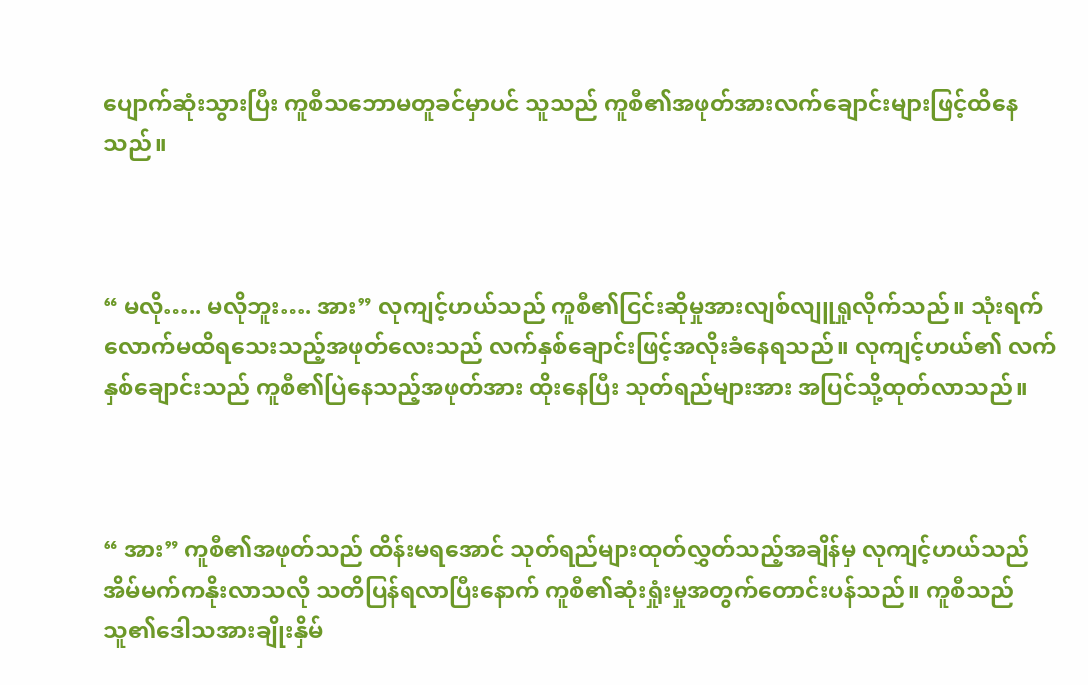ပျောက်ဆုံးသွားပြီး ကူစီသဘောမတူခင်မှာပင် သူသည် ကူစီ၏အဖုတ်အားလက်ချောင်းများဖြင့်ထိနေသည်။



“ မလို….. မလိုဘူး…. အား” လုကျင့်ဟယ်သည် ကူစီ၏ငြင်းဆိုမှုအားလျစ်လျူရှုလိုက်သည်။ သုံးရက်လောက်မထိရသေးသည့်အဖုတ်လေးသည် လက်နှစ်ချောင်းဖြင့်အလိုးခံနေရသည်။ လုကျင့်ဟယ်၏ လက်နှစ်ချောင်းသည် ကူစီ၏ပြဲနေသည့်အဖုတ်အား ထိုးနေပြီး သုတ်ရည်များအား အပြင်သို့ထုတ်လာသည်။



“ အား” ကူစီ၏အဖုတ်သည် ထိန်းမရအောင် သုတ်ရည်များထုတ်လွှတ်သည့်အချိန်မှ လုကျင့်ဟယ်သည် အိမ်မက်ကနိုးလာသလို သတိပြန်ရလာပြီးနောက် ကူစီ၏ဆုံးရှုံးမှုအတွက်တောင်းပန်သည်။ ကူစီသည် သူ၏ဒေါသအားချိုးနှိမ်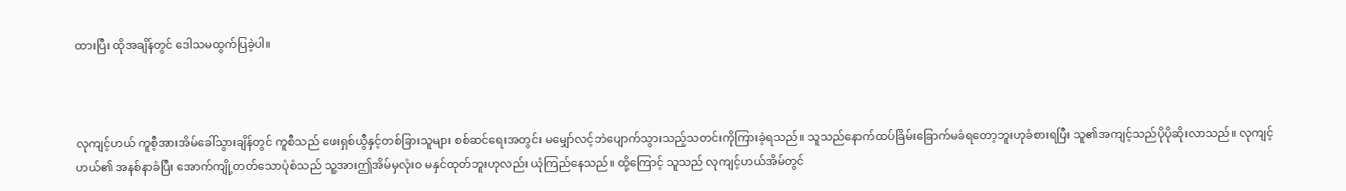ထားပြီး ထိုအချိန်တွင် ဒေါသမထွက်ပြခဲ့ပါ။



လုကျင့်ဟယ် ကူစီ့အားအိမ်ခေါ်သွားချိန်တွင် ကူစီသည် ဖေးရှစ်ယွီနှင့်တစ်ခြားသူများ စစ်ဆင်ရေးအတွင်း မမျှော်လင့်ဘဲပျောက်သွားသည့်သတင်းကိုကြားခဲ့ရသည်။ သူသည်နောက်ထပ်ခြိမ်းခြောက်မခံရတော့ဘူးဟုခံစားရပြီး သူ၏အကျင့်သည်ပိုပိုဆိုးလာသည်။ လုကျင့်ဟယ်၏ အနစ်နာခံပြီး အောက်ကျို့တတ်သောပုံစံသည် သူ့အားဤအိမ်မှလုံးဝ မနှင်ထုတ်ဘူးဟုလည်း ယုံကြည်နေသည်။ ထို့ကြောင့် သူသည် လုကျင့်ဟယ်အိမ်တွင်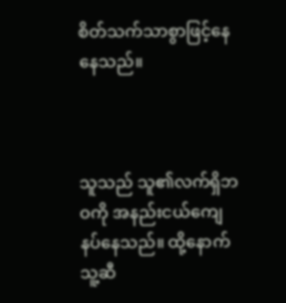စိတ်သက်သာစွာဖြင့်နေနေသည်။



သူသည် သူ၏လက်ရှိဘဝကို အနည်းငယ်ကျေနပ်နေသည်။ ထို့နောက် သူ့ဆီ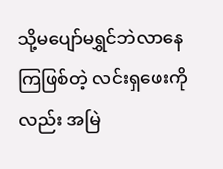သို့မပျော်မရွှင်ဘဲလာနေကြဖြစ်တဲ့ လင်းရှဖေးကိုလည်း အမြဲ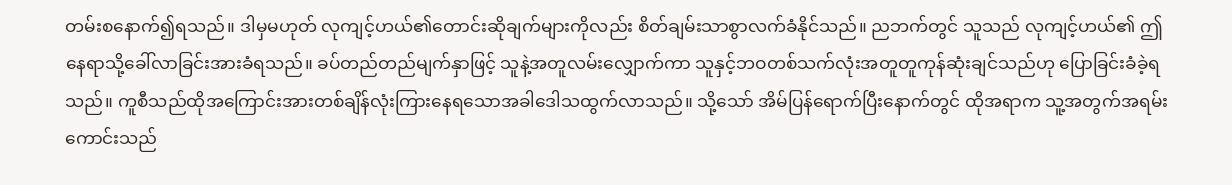တမ်းစနောက်၍ရသည်။ ဒါမှမဟုတ် လုကျင့်ဟယ်၏တောင်းဆိုချက်များကိုလည်း စိတ်ချမ်းသာစွာလက်ခံနိုင်သည်။ ညဘက်တွင် သူသည် လုကျင့်ဟယ်၏ ဤနေရာသို့ခေါ်လာခြင်းအားခံရသည်။ ခပ်တည်တည်မျက်နှာဖြင့် သူနဲ့အတူလမ်းလျှောက်ကာ သူနှင့်ဘဝတစ်သက်လုံးအတူတူကုန်ဆုံးချင်သည်ဟု ပြောခြင်းခံခဲ့ရသည်။ ကူစီသည်ထိုအကြောင်းအားတစ်ချိန်လုံးကြားနေရသောအခါဒေါသထွက်လာသည်။ သို့သော် အိမ်ပြန်ရောက်ပြီးနောက်တွင် ထိုအရာက သူ့အတွက်အရမ်းကောင်းသည်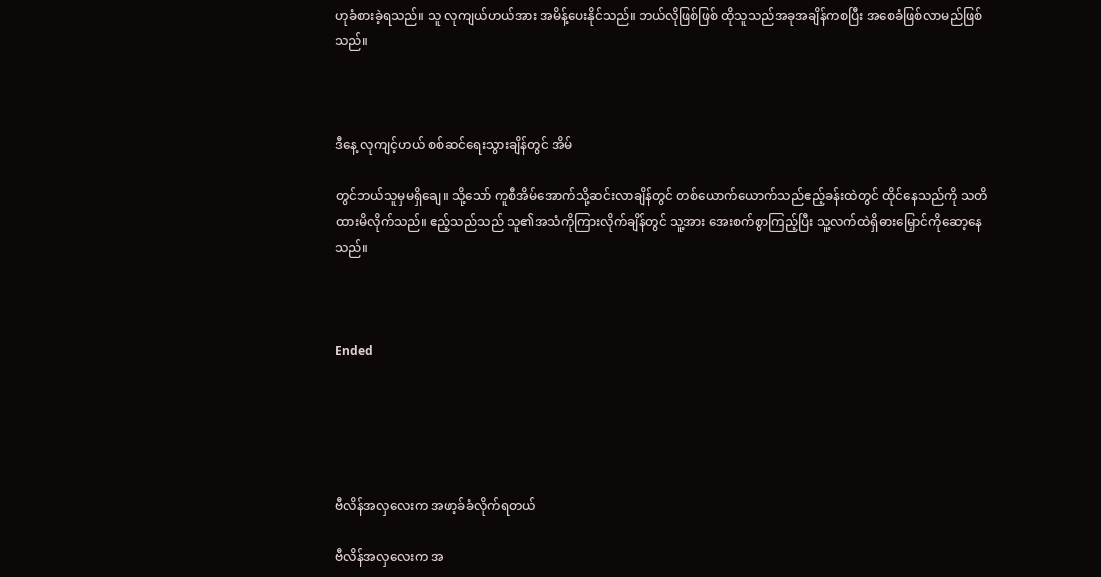ဟုခံစားခဲ့ရသည်။ သူ လုကျယ်ဟယ်အား အမိန့်ပေးနိုင်သည်။ ဘယ်လိုဖြစ်ဖြစ် ထိုသူသည်အခုအချိန်ကစပြီး အစေခံဖြစ်လာမည်ဖြစ်သည်။



ဒီနေ့ လုကျင့်ဟယ် စစ်ဆင်ရေးသွားချိန်တွင် အိမ်

တွင်ဘယ်သူမှမရှိချေ။ သို့သော် ကူစီအိမ်အောက်သို့ဆင်းလာချိန်တွင် တစ်ယောက်ယောက်သည်ဧည့်ခန်းထဲတွင် ထိုင်နေသည်ကို သတိထားမိလိုက်သည်။ ဧည့်သည်သည် သူ၏အသံကိုကြားလိုက်ချိန်တွင် သူ့အား အေးစက်စွာကြည့်ပြီး သူ့လက်ထဲရှိဓားမြှောင်ကိုဆော့နေသည်။



Ended





ဗီလိန်အလှလေးက အဖာ့ခ်ခံလိုက်ရတယ်

ဗီလိန်အလှလေးက အ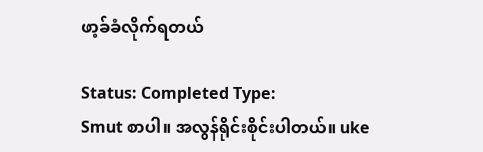ဖာ့ခ်ခံလိုက်ရတယ်

Status: Completed Type:
Smut စာပါ။ အလွန်ရိုင်းစိုင်းပါတယ်။ uke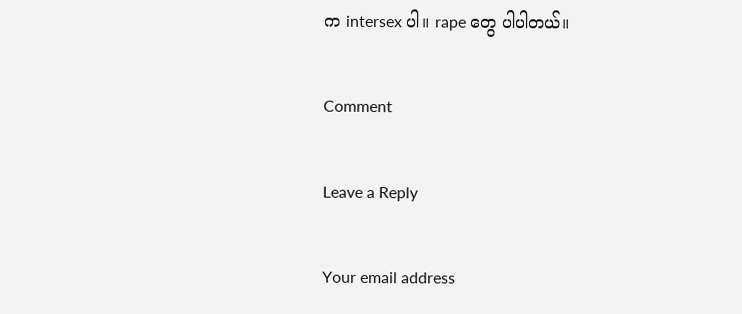က intersex ပါ။ rape တွေ ပါပါတယ်။

Comment

Leave a Reply

Your email address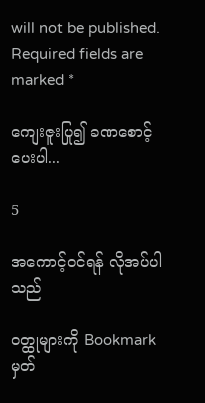will not be published. Required fields are marked *

ကျေးဇူးပြု၍ ခဏစောင့်ပေးပါ...

5

အကောင့်ဝင်ရန် လိုအပ်ပါသည်

ဝတ္ထုများကို Bookmark မှတ်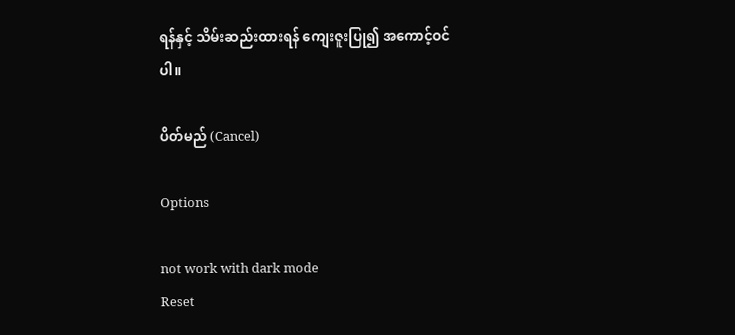ရန်နှင့် သိမ်းဆည်းထားရန် ကျေးဇူးပြု၍ အကောင့်ဝင်ပါ။

ပိတ်မည် (Cancel)

Options

not work with dark mode
Reset